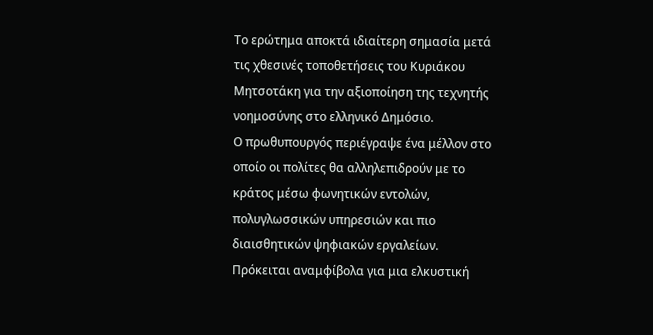Το ερώτημα αποκτά ιδιαίτερη σημασία μετά τις χθεσινές τοποθετήσεις του Κυριάκου Μητσοτάκη για την αξιοποίηση της τεχνητής νοημοσύνης στο ελληνικό Δημόσιο.
Ο πρωθυπουργός περιέγραψε ένα μέλλον στο οποίο οι πολίτες θα αλληλεπιδρούν με το κράτος μέσω φωνητικών εντολών, πολυγλωσσικών υπηρεσιών και πιο διαισθητικών ψηφιακών εργαλείων.
Πρόκειται αναμφίβολα για μια ελκυστική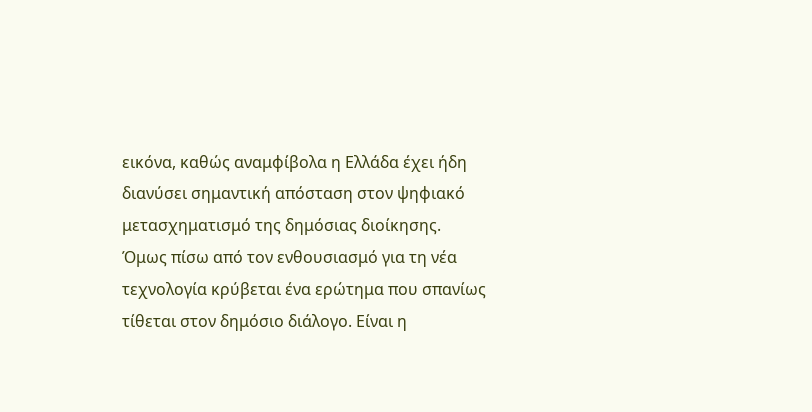εικόνα, καθώς αναμφίβολα η Ελλάδα έχει ήδη διανύσει σημαντική απόσταση στον ψηφιακό μετασχηματισμό της δημόσιας διοίκησης.
Όμως πίσω από τον ενθουσιασμό για τη νέα τεχνολογία κρύβεται ένα ερώτημα που σπανίως τίθεται στον δημόσιο διάλογο. Είναι η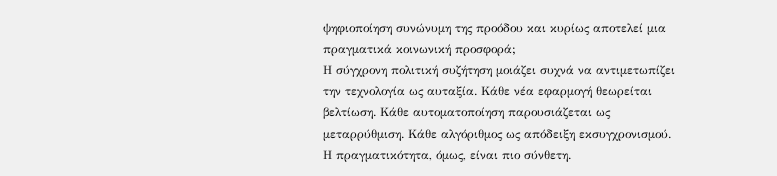ψηφιοποίηση συνώνυμη της προόδου και κυρίως αποτελεί μια πραγματικά κοινωνική προσφορά;
Η σύγχρονη πολιτική συζήτηση μοιάζει συχνά να αντιμετωπίζει την τεχνολογία ως αυταξία. Κάθε νέα εφαρμογή θεωρείται βελτίωση. Κάθε αυτοματοποίηση παρουσιάζεται ως μεταρρύθμιση. Κάθε αλγόριθμος ως απόδειξη εκσυγχρονισμού.
Η πραγματικότητα, όμως, είναι πιο σύνθετη.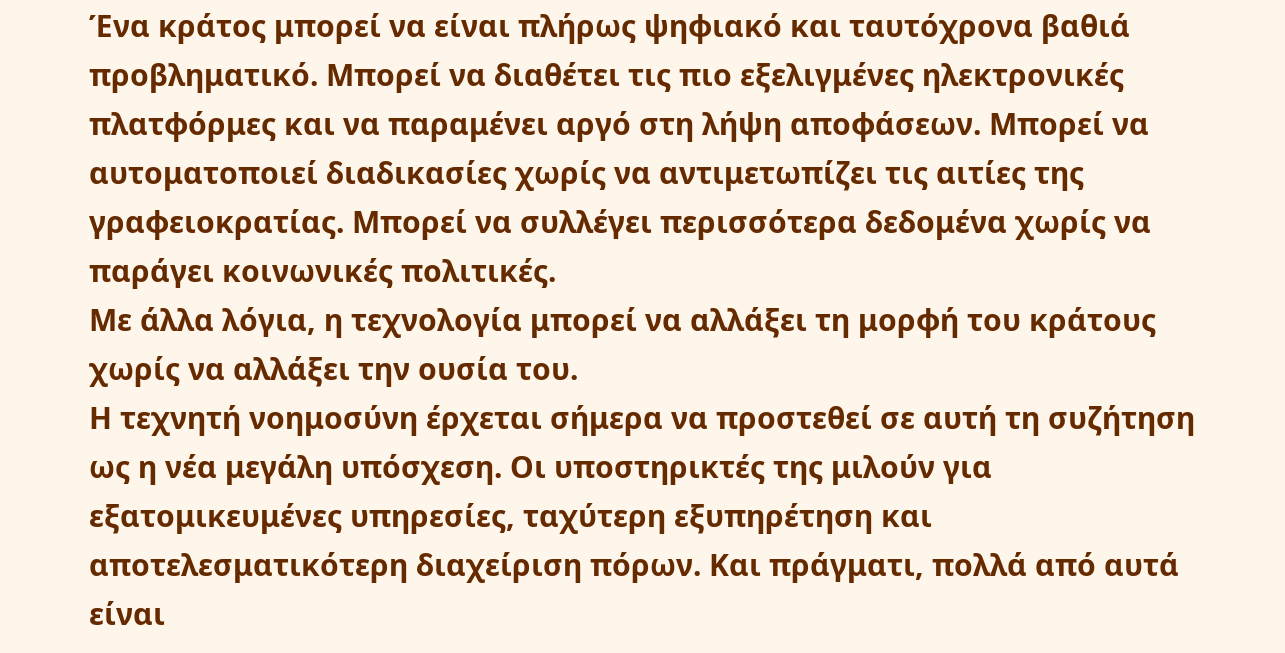Ένα κράτος μπορεί να είναι πλήρως ψηφιακό και ταυτόχρονα βαθιά προβληματικό. Μπορεί να διαθέτει τις πιο εξελιγμένες ηλεκτρονικές πλατφόρμες και να παραμένει αργό στη λήψη αποφάσεων. Μπορεί να αυτοματοποιεί διαδικασίες χωρίς να αντιμετωπίζει τις αιτίες της γραφειοκρατίας. Μπορεί να συλλέγει περισσότερα δεδομένα χωρίς να παράγει κοινωνικές πολιτικές.
Με άλλα λόγια, η τεχνολογία μπορεί να αλλάξει τη μορφή του κράτους χωρίς να αλλάξει την ουσία του.
Η τεχνητή νοημοσύνη έρχεται σήμερα να προστεθεί σε αυτή τη συζήτηση ως η νέα μεγάλη υπόσχεση. Οι υποστηρικτές της μιλούν για εξατομικευμένες υπηρεσίες, ταχύτερη εξυπηρέτηση και αποτελεσματικότερη διαχείριση πόρων. Και πράγματι, πολλά από αυτά είναι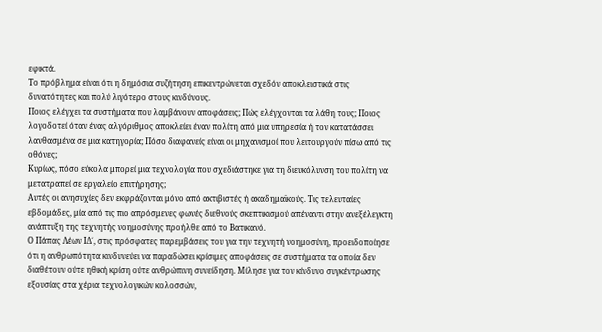εφικτά.
Το πρόβλημα είναι ότι η δημόσια συζήτηση επικεντρώνεται σχεδόν αποκλειστικά στις δυνατότητες και πολύ λιγότερο στους κινδύνους.
Ποιος ελέγχει τα συστήματα που λαμβάνουν αποφάσεις; Πώς ελέγχονται τα λάθη τους; Ποιος λογοδοτεί όταν ένας αλγόριθμος αποκλείει έναν πολίτη από μια υπηρεσία ή τον κατατάσσει λανθασμένα σε μια κατηγορία; Πόσο διαφανείς είναι οι μηχανισμοί που λειτουργούν πίσω από τις οθόνες;
Κυρίως, πόσο εύκολα μπορεί μια τεχνολογία που σχεδιάστηκε για τη διευκόλυνση του πολίτη να μετατραπεί σε εργαλείο επιτήρησης;
Αυτές οι ανησυχίες δεν εκφράζονται μόνο από ακτιβιστές ή ακαδημαϊκούς. Τις τελευταίες εβδομάδες, μία από τις πιο απρόσμενες φωνές διεθνούς σκεπτικισμού απέναντι στην ανεξέλεγκτη ανάπτυξη της τεχνητής νοημοσύνης προήλθε από το Βατικανό.
Ο Πάπας Λέων ΙΔ΄, στις πρόσφατες παρεμβάσεις του για την τεχνητή νοημοσύνη, προειδοποίησε ότι η ανθρωπότητα κινδυνεύει να παραδώσει κρίσιμες αποφάσεις σε συστήματα τα οποία δεν διαθέτουν ούτε ηθική κρίση ούτε ανθρώπινη συνείδηση. Μίλησε για τον κίνδυνο συγκέντρωσης εξουσίας στα χέρια τεχνολογικών κολοσσών,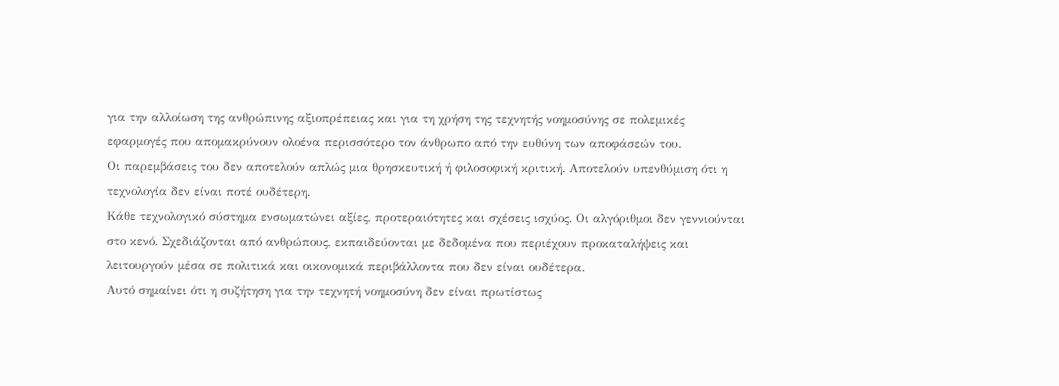για την αλλοίωση της ανθρώπινης αξιοπρέπειας και για τη χρήση της τεχνητής νοημοσύνης σε πολεμικές εφαρμογές που απομακρύνουν ολοένα περισσότερο τον άνθρωπο από την ευθύνη των αποφάσεών του.
Οι παρεμβάσεις του δεν αποτελούν απλώς μια θρησκευτική ή φιλοσοφική κριτική. Αποτελούν υπενθύμιση ότι η τεχνολογία δεν είναι ποτέ ουδέτερη.
Κάθε τεχνολογικό σύστημα ενσωματώνει αξίες, προτεραιότητες και σχέσεις ισχύος. Οι αλγόριθμοι δεν γεννιούνται στο κενό. Σχεδιάζονται από ανθρώπους, εκπαιδεύονται με δεδομένα που περιέχουν προκαταλήψεις και λειτουργούν μέσα σε πολιτικά και οικονομικά περιβάλλοντα που δεν είναι ουδέτερα.
Αυτό σημαίνει ότι η συζήτηση για την τεχνητή νοημοσύνη δεν είναι πρωτίστως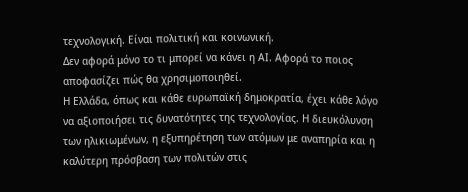τεχνολογική. Είναι πολιτική και κοινωνική.
Δεν αφορά μόνο το τι μπορεί να κάνει η ΑΙ. Αφορά το ποιος αποφασίζει πώς θα χρησιμοποιηθεί.
Η Ελλάδα, όπως και κάθε ευρωπαϊκή δημοκρατία, έχει κάθε λόγο να αξιοποιήσει τις δυνατότητες της τεχνολογίας. Η διευκόλυνση των ηλικιωμένων, η εξυπηρέτηση των ατόμων με αναπηρία και η καλύτερη πρόσβαση των πολιτών στις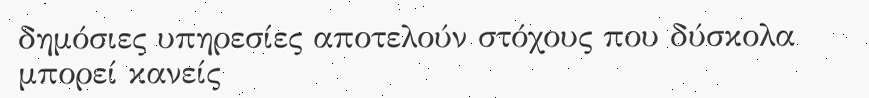δημόσιες υπηρεσίες αποτελούν στόχους που δύσκολα μπορεί κανείς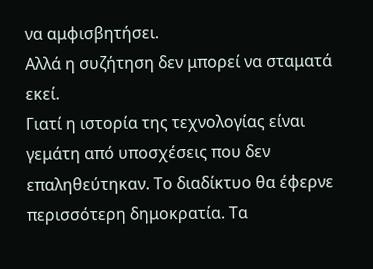να αμφισβητήσει.
Αλλά η συζήτηση δεν μπορεί να σταματά εκεί.
Γιατί η ιστορία της τεχνολογίας είναι γεμάτη από υποσχέσεις που δεν επαληθεύτηκαν. Το διαδίκτυο θα έφερνε περισσότερη δημοκρατία. Τα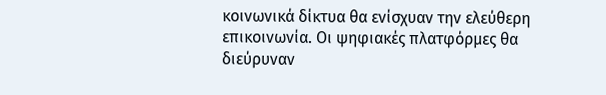κοινωνικά δίκτυα θα ενίσχυαν την ελεύθερη επικοινωνία. Οι ψηφιακές πλατφόρμες θα διεύρυναν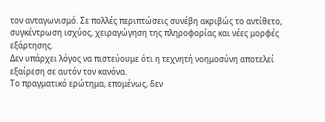τον ανταγωνισμό. Σε πολλές περιπτώσεις συνέβη ακριβώς το αντίθετο, συγκέντρωση ισχύος, χειραγώγηση της πληροφορίας και νέες μορφές εξάρτησης.
Δεν υπάρχει λόγος να πιστεύουμε ότι η τεχνητή νοημοσύνη αποτελεί εξαίρεση σε αυτόν τον κανόνα.
Το πραγματικό ερώτημα, επομένως, δεν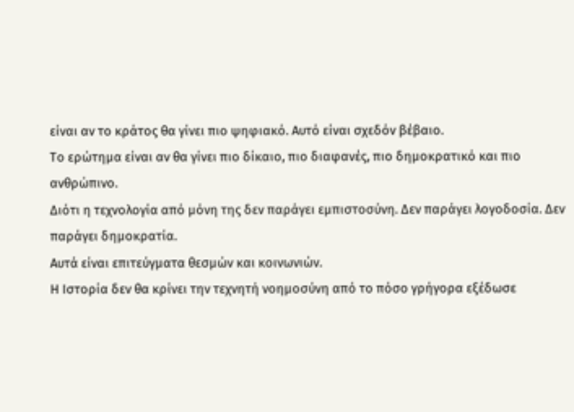είναι αν το κράτος θα γίνει πιο ψηφιακό. Αυτό είναι σχεδόν βέβαιο.
Το ερώτημα είναι αν θα γίνει πιο δίκαιο, πιο διαφανές, πιο δημοκρατικό και πιο ανθρώπινο.
Διότι η τεχνολογία από μόνη της δεν παράγει εμπιστοσύνη. Δεν παράγει λογοδοσία. Δεν παράγει δημοκρατία.
Αυτά είναι επιτεύγματα θεσμών και κοινωνιών.
Η Ιστορία δεν θα κρίνει την τεχνητή νοημοσύνη από το πόσο γρήγορα εξέδωσε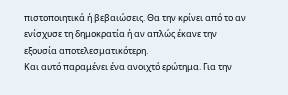πιστοποιητικά ή βεβαιώσεις. Θα την κρίνει από το αν ενίσχυσε τη δημοκρατία ή αν απλώς έκανε την εξουσία αποτελεσματικότερη.
Και αυτό παραμένει ένα ανοιχτό ερώτημα. Για την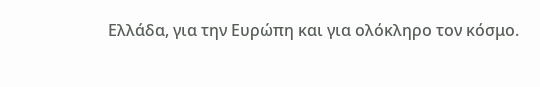Ελλάδα, για την Ευρώπη και για ολόκληρο τον κόσμο.